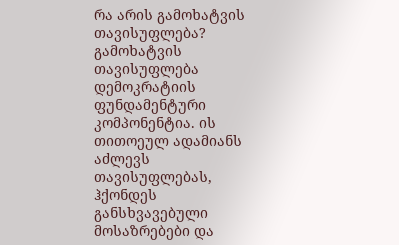რა არის გამოხატვის თავისუფლება?
გამოხატვის თავისუფლება დემოკრატიის ფუნდამენტური კომპონენტია. ის თითოეულ ადამიანს აძლევს თავისუფლებას, ჰქონდეს განსხვავებული მოსაზრებები და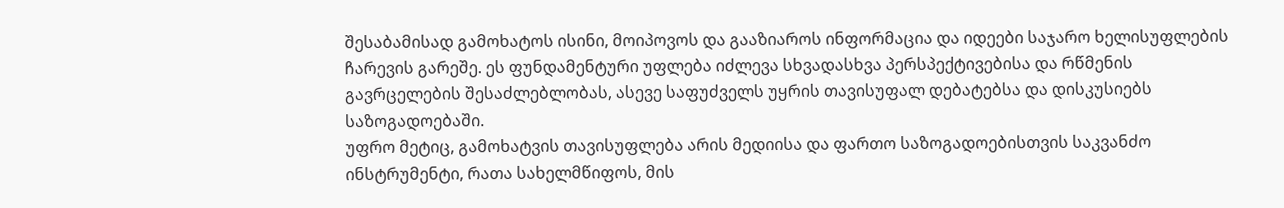შესაბამისად გამოხატოს ისინი, მოიპოვოს და გააზიაროს ინფორმაცია და იდეები საჯარო ხელისუფლების ჩარევის გარეშე. ეს ფუნდამენტური უფლება იძლევა სხვადასხვა პერსპექტივებისა და რწმენის გავრცელების შესაძლებლობას, ასევე საფუძველს უყრის თავისუფალ დებატებსა და დისკუსიებს საზოგადოებაში.
უფრო მეტიც, გამოხატვის თავისუფლება არის მედიისა და ფართო საზოგადოებისთვის საკვანძო ინსტრუმენტი, რათა სახელმწიფოს, მის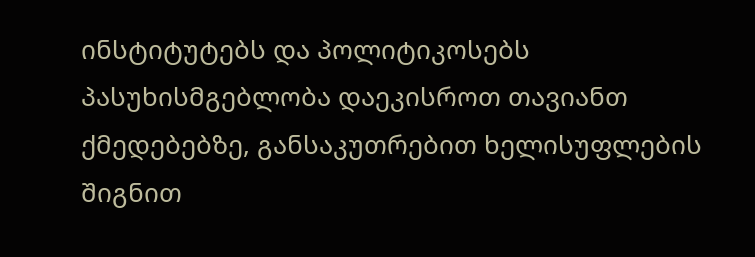ინსტიტუტებს და პოლიტიკოსებს პასუხისმგებლობა დაეკისროთ თავიანთ ქმედებებზე, განსაკუთრებით ხელისუფლების შიგნით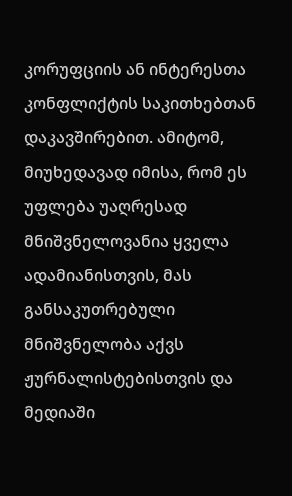კორუფციის ან ინტერესთა კონფლიქტის საკითხებთან დაკავშირებით. ამიტომ, მიუხედავად იმისა, რომ ეს უფლება უაღრესად მნიშვნელოვანია ყველა ადამიანისთვის, მას განსაკუთრებული მნიშვნელობა აქვს ჟურნალისტებისთვის და მედიაში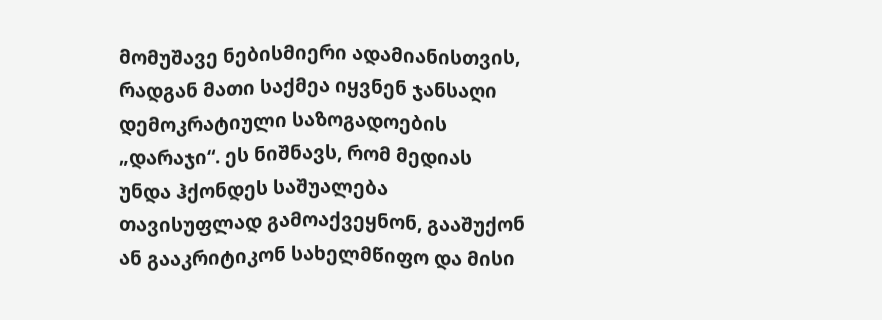მომუშავე ნებისმიერი ადამიანისთვის, რადგან მათი საქმეა იყვნენ ჯანსაღი დემოკრატიული საზოგადოების „დარაჯი“. ეს ნიშნავს, რომ მედიას უნდა ჰქონდეს საშუალება თავისუფლად გამოაქვეყნონ, გააშუქონ ან გააკრიტიკონ სახელმწიფო და მისი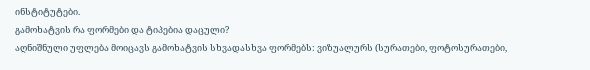ინსტიტუტები.
გამოხატვის რა ფორმები და ტიპებია დაცული?
აღნიშნული უფლება მოიცავს გამოხატვის სხვადასხვა ფორმებს: ვიზუალურს (სურათები, ფოტოსურათები,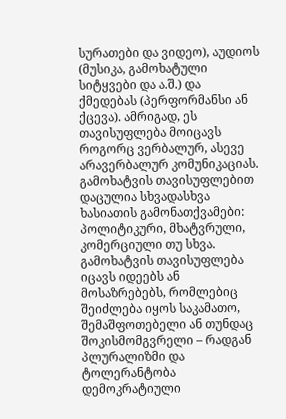სურათები და ვიდეო), აუდიოს (მუსიკა, გამოხატული სიტყვები და ა.შ.) და ქმედებას (პერფორმანსი ან ქცევა). ამრიგად, ეს თავისუფლება მოიცავს როგორც ვერბალურ, ასევე არავერბალურ კომუნიკაციას. გამოხატვის თავისუფლებით დაცულია სხვადასხვა ხასიათის გამონათქვამები: პოლიტიკური, მხატვრული, კომერციული თუ სხვა.
გამოხატვის თავისუფლება იცავს იდეებს ან მოსაზრებებს, რომლებიც შეიძლება იყოს საკამათო, შემაშფოთებელი ან თუნდაც შოკისმომგვრელი – რადგან პლურალიზმი და ტოლერანტობა დემოკრატიული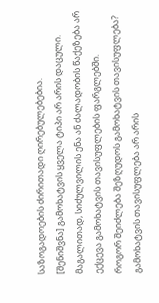საზოგადოების ძირითადი ღირებულებებია.
[შენიშვნა] გამოხატვის ყველა ტიპი არ არის დაცული. მაგალითად, სიძულვილის ენა ან ძალადობის წაქეზება არ ექცევა გამოხატვის თავისუფლების ფარგლებში.
როგორ შეიძლება შეზღუდოს გამოხატვის თავისუფლება?
გამოხატვის თავისუფლება არ არის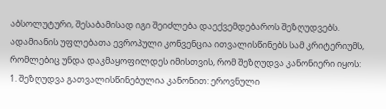აბსოლუტური, შესაბამისად იგი შეიძლება დაექვემდებაროს შეზღუდვებს. ადამიანის უფლებათა ევროპული კონვენცია ითვალისწინებს სამ კრიტერიუმს, რომლებიც უნდა დაკმაყოფილდეს იმისთვის, რომ შეზღუდვა კანონიერი იყოს:
1. შეზღუდვა გათვალისწინებულია კანონით: ეროვნული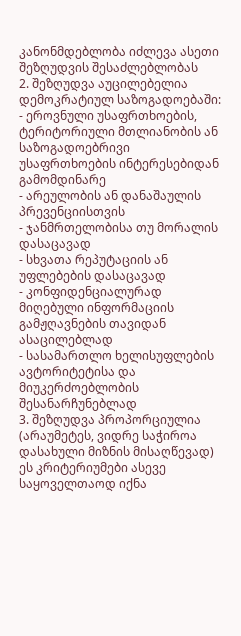კანონმდებლობა იძლევა ასეთი შეზღუდვის შესაძლებლობას
2. შეზღუდვა აუცილებელია დემოკრატიულ საზოგადოებაში:
- ეროვნული უსაფრთხოების, ტერიტორიული მთლიანობის ან საზოგადოებრივი უსაფრთხოების ინტერესებიდან გამომდინარე
- არეულობის ან დანაშაულის პრევენციისთვის
- ჯანმრთელობისა თუ მორალის დასაცავად
- სხვათა რეპუტაციის ან უფლებების დასაცავად
- კონფიდენციალურად მიღებული ინფორმაციის გამჟღავნების თავიდან ასაცილებლად
- სასამართლო ხელისუფლების ავტორიტეტისა და მიუკერძოებლობის შესანარჩუნებლად
3. შეზღუდვა პროპორციულია (არაუმეტეს, ვიდრე საჭიროა დასახული მიზნის მისაღწევად)
ეს კრიტერიუმები ასევე საყოველთაოდ იქნა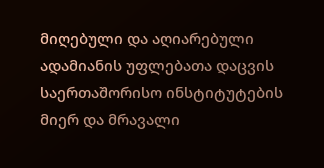მიღებული და აღიარებული ადამიანის უფლებათა დაცვის საერთაშორისო ინსტიტუტების მიერ და მრავალი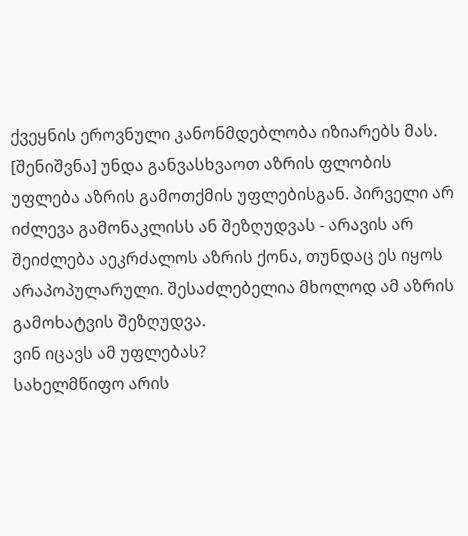ქვეყნის ეროვნული კანონმდებლობა იზიარებს მას.
[შენიშვნა] უნდა განვასხვაოთ აზრის ფლობის უფლება აზრის გამოთქმის უფლებისგან. პირველი არ იძლევა გამონაკლისს ან შეზღუდვას - არავის არ შეიძლება აეკრძალოს აზრის ქონა, თუნდაც ეს იყოს არაპოპულარული. შესაძლებელია მხოლოდ ამ აზრის გამოხატვის შეზღუდვა.
ვინ იცავს ამ უფლებას?
სახელმწიფო არის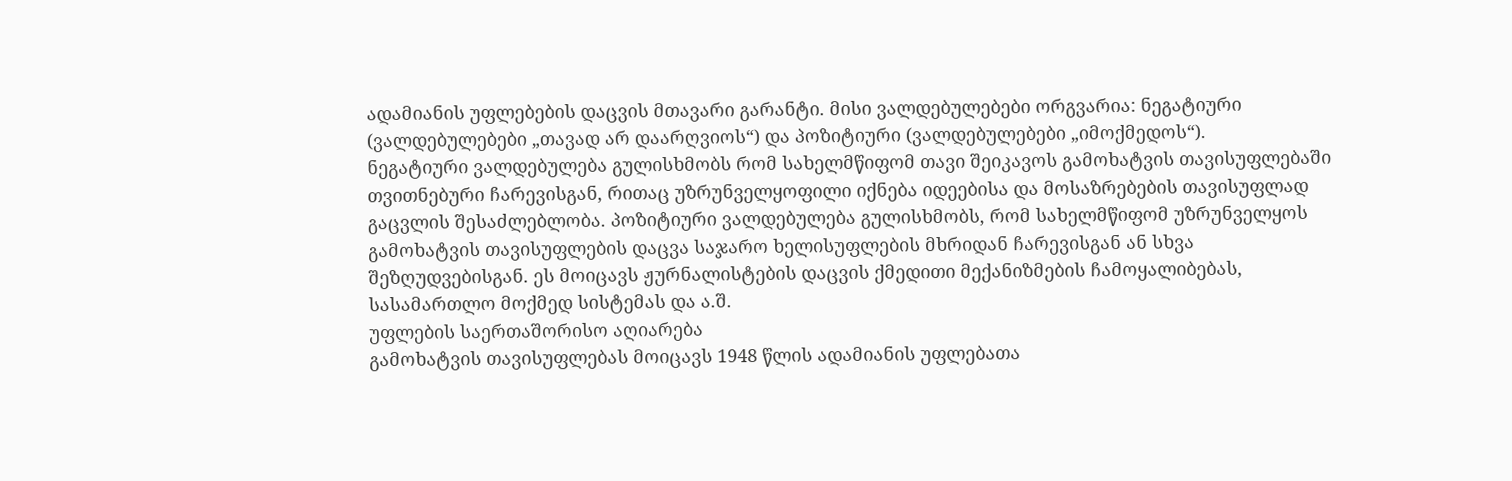ადამიანის უფლებების დაცვის მთავარი გარანტი. მისი ვალდებულებები ორგვარია: ნეგატიური (ვალდებულებები „თავად არ დაარღვიოს“) და პოზიტიური (ვალდებულებები „იმოქმედოს“).
ნეგატიური ვალდებულება გულისხმობს რომ სახელმწიფომ თავი შეიკავოს გამოხატვის თავისუფლებაში თვითნებური ჩარევისგან, რითაც უზრუნველყოფილი იქნება იდეებისა და მოსაზრებების თავისუფლად გაცვლის შესაძლებლობა. პოზიტიური ვალდებულება გულისხმობს, რომ სახელმწიფომ უზრუნველყოს გამოხატვის თავისუფლების დაცვა საჯარო ხელისუფლების მხრიდან ჩარევისგან ან სხვა შეზღუდვებისგან. ეს მოიცავს ჟურნალისტების დაცვის ქმედითი მექანიზმების ჩამოყალიბებას, სასამართლო მოქმედ სისტემას და ა.შ.
უფლების საერთაშორისო აღიარება
გამოხატვის თავისუფლებას მოიცავს 1948 წლის ადამიანის უფლებათა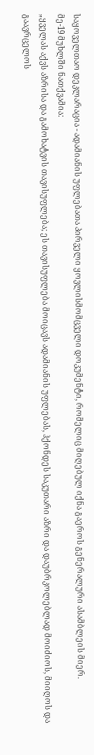საყოველთაო დეკლარაცია - ადამიანის უფლებათა პირველი ყოვლისმომცველი დოკუმენტი, რომელიც მიღებულ იქნა გაეროს გენერალური ასამბლეის მიერ.
მე-19 მუხლში ნათქვამია:
„ყველას აქვს აზრისა და გამოხატვის თავისუფლება; ეს თავისუფლება მოიცავს ადამიანის უფლებას, ჰქონდეს საკუთარი აზრი და დაუბრკოლებლად მოიძიოს, მიიღოს და გაავრცელოს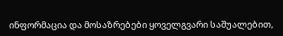ინფორმაცია და მოსაზრებები ყოველგვარი საშუალებით,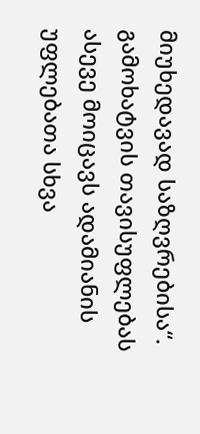მიუხედავად საზღვრებისა“.
გამოხატვის თავისუფლებას ასევე მოიცავს ადამიანის უფლებათა სხვა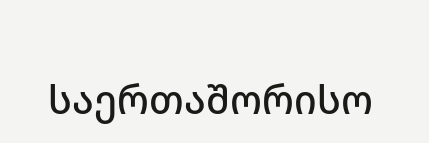საერთაშორისო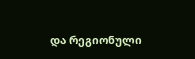და რეგიონული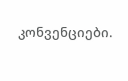კონვენციები.